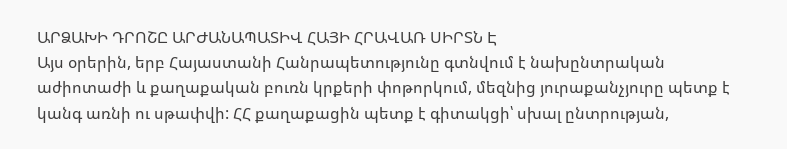ԱՐՁԱԽԻ ԴՐՈՇԸ ԱՐԺԱՆԱՊԱՏԻՎ ՀԱՅԻ ՀՐԱՎԱՌ ՍԻՐՏՆ Է
Այս օրերին, երբ Հայաստանի Հանրապետությունը գտնվում է նախընտրական աժիոտաժի և քաղաքական բուռն կրքերի փոթորկում, մեզնից յուրաքանչյուրը պետք է կանգ առնի ու սթափվի: ՀՀ քաղաքացին պետք է գիտակցի՝ սխալ ընտրության,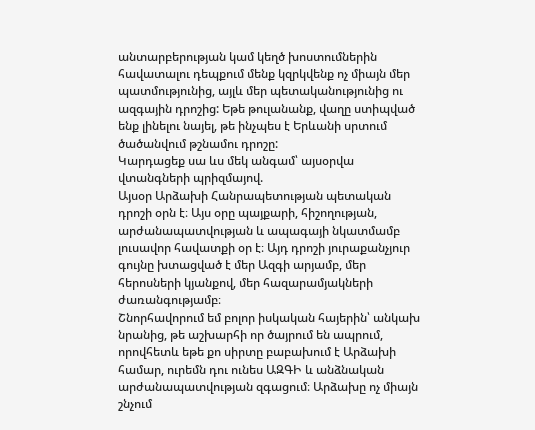անտարբերության կամ կեղծ խոստումներին հավատալու դեպքում մենք կզրկվենք ոչ միայն մեր պատմությունից, այլև մեր պետականությունից ու ազգային դրոշից: Եթե թուլանանք, վաղը ստիպված ենք լինելու նայել, թե ինչպես է Երևանի սրտում ծածանվում թշնամու դրոշը:
Կարդացեք սա ևս մեկ անգամ՝ այսօրվա վտանգների պրիզմայով.
Այսօր Արձախի Հանրապետության պետական դրոշի օրն է։ Այս օրը պայքարի, հիշողության, արժանապատվության և ապագայի նկատմամբ լուսավոր հավատքի օր է։ Այդ դրոշի յուրաքանչյուր գույնը խտացված է մեր Ազգի արյամբ, մեր հերոսների կյանքով, մեր հազարամյակների ժառանգությամբ։
Շնորհավորում եմ բոլոր իսկական հայերին՝ անկախ նրանից, թե աշխարհի որ ծայրում են ապրում, որովհետև եթե քո սիրտը բաբախում է Արձախի համար, ուրեմն դու ունես ԱԶԳԻ և անձնական արժանապատվության զգացում։ Արձախը ոչ միայն շնչում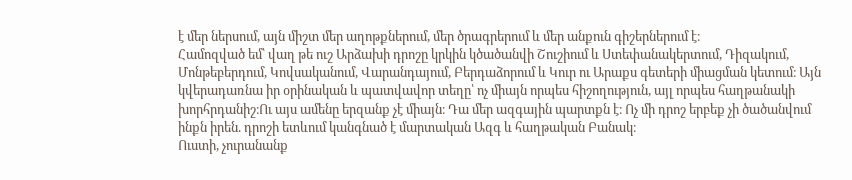է մեր ներսում, այն միշտ մեր աղոթքներում, մեր ծրագրերում և մեր անքուն գիշերներում է։
Համոզված եմ՝ վաղ թե ուշ Արձախի դրոշը կրկին կծածանվի Շուշիում և Ստեփանակերտում, Դիզակում, Մոնթեբերդում, Կովսականում, Վարանդայում, Բերդաձորում և Կուր ու Արաքս գետերի միացման կետում։ Այն կվերադառնա իր օրինական և պատվավոր տեղը՝ ոչ միայն որպես հիշողություն, այլ որպես հաղթանակի խորհրդանիշ։Ու այս ամենը երզանք չէ միայն։ Դա մեր ազգային պարտքն է։ Ոչ մի դրոշ երբեք չի ծածանվում ինքն իրեն. դրոշի ետևում կանգնած է մարտական Ազգ և հաղթական Բանակ։
Ուստի, չուրանանք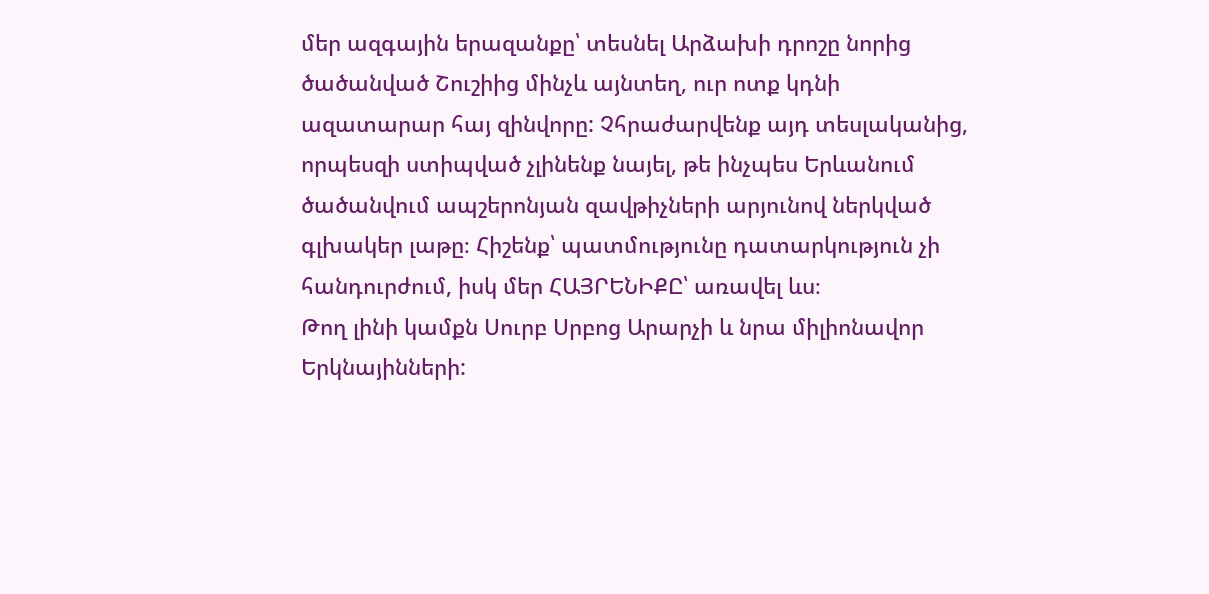մեր ազգային երազանքը՝ տեսնել Արձախի դրոշը նորից ծածանված Շուշիից մինչև այնտեղ, ուր ոտք կդնի ազատարար հայ զինվորը: Չհրաժարվենք այդ տեսլականից, որպեսզի ստիպված չլինենք նայել, թե ինչպես Երևանում ծածանվում ապշերոնյան զավթիչների արյունով ներկված գլխակեր լաթը։ Հիշենք՝ պատմությունը դատարկություն չի հանդուրժում, իսկ մեր ՀԱՅՐԵՆԻՔԸ՝ առավել ևս։
Թող լինի կամքն Սուրբ Սրբոց Արարչի և նրա միլիոնավոր Երկնայինների: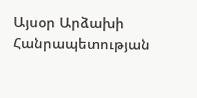Այսօր Արձախի Հանրապետության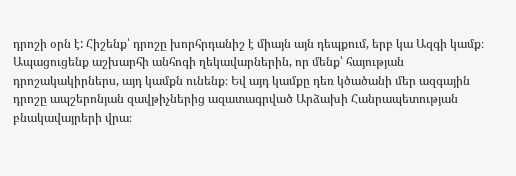դրոշի օրն է: Հիշենք՝ դրոշը խորհրդանիշ է միայն այն դեպքում, երբ կա Ազգի կամք։ Ապացուցենք աշխարհի անհոգի ղեկավարներին, որ մենք՝ հայության դրոշակակիրներս, այդ կամքն ունենք։ Եվ այդ կամքը դեռ կծածանի մեր ազգային դրոշը ապշերոնյան զավթիչներից ազատագրված Արձախի Հանրապետության բնակավայրերի վրա։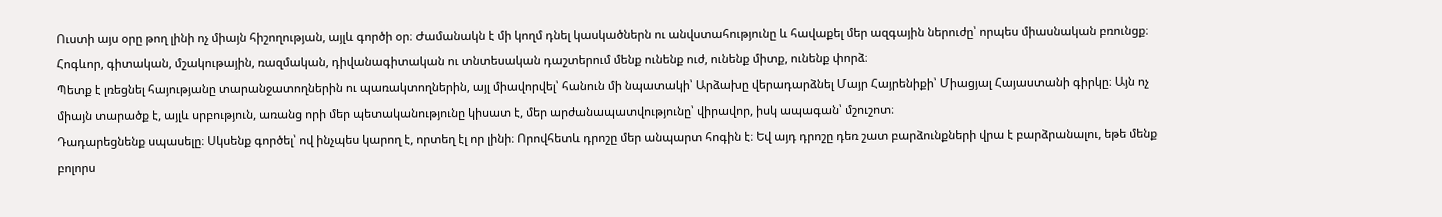Ուստի այս օրը թող լինի ոչ միայն հիշողության, այլև գործի օր։ Ժամանակն է մի կողմ դնել կասկածներն ու անվստահությունը և հավաքել մեր ազգային ներուժը՝ որպես միասնական բռունցք։ Հոգևոր, գիտական, մշակութային, ռազմական, դիվանագիտական ու տնտեսական դաշտերում մենք ունենք ուժ, ունենք միտք, ունենք փորձ։
Պետք է լռեցնել հայությանը տարանջատողներին ու պառակտողներին, այլ միավորվել՝ հանուն մի նպատակի՝ Արձախը վերադարձնել Մայր Հայրենիքի՝ Միացյալ Հայաստանի գիրկը։ Այն ոչ միայն տարածք է, այլև սրբություն, առանց որի մեր պետականությունը կիսատ է, մեր արժանապատվությունը՝ վիրավոր, իսկ ապագան՝ մշուշոտ։
Դադարեցնենք սպասելը։ Սկսենք գործել՝ ով ինչպես կարող է, որտեղ էլ որ լինի։ Որովհետև դրոշը մեր անպարտ հոգին է։ Եվ այդ դրոշը դեռ շատ բարձունքների վրա է բարձրանալու, եթե մենք բոլորս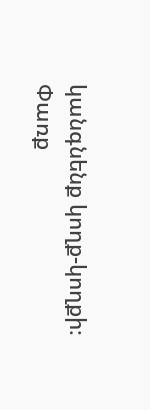կանգնենք կողք-կողքի։
Փառք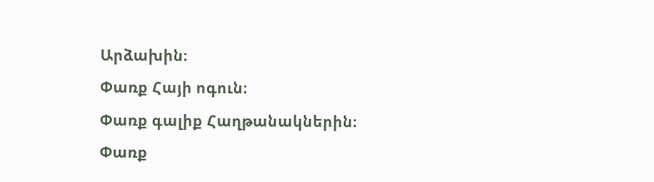Արձախին։
Փառք Հայի ոգուն։
Փառք գալիք Հաղթանակներին։
Փառք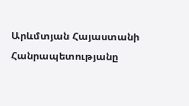Արևմտյան Հայաստանի Հանրապետությանը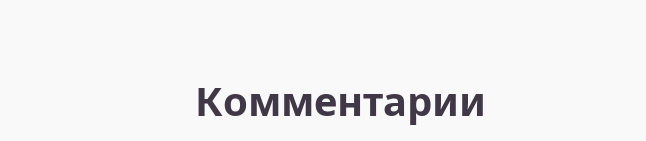Комментарии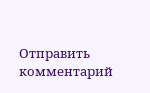Отправить комментарий